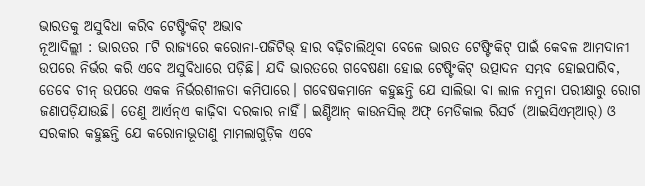ଭାରତକୁ ଅସୁବିଧା କରିବ ଟେଷ୍ଟିଂକିଟ୍ ଅଭାବ
ନୂଆଦିଲ୍ଲୀ : ଭାରତର ୮ଟି ରାଜ୍ୟରେ କରୋନା-ପଜିଟିଭ୍ ହାର ବଢ଼ିଚାଲିଥିବା ବେଳେ ଭାରତ ଟେଷ୍ଟିଂକିଟ୍ ପାଇଁ କେବଳ ଆମଦାନୀ ଉପରେ ନିର୍ଭର କରି ଏବେ ଅସୁବିଧାରେ ପଡ଼ିଛି। ଯଦି ଭାରତରେ ଗବେଷଣା ହୋଇ ଟେଷ୍ଟିଂକିଟ୍ ଉତ୍ପାଦନ ସମ୍ଭବ ହୋଇପାରିବ, ତେବେ ଚୀନ୍ ଉପରେ ଏକକ ନିର୍ଭରଶୀଳତା କମିପାରେ। ଗବେଷକମାନେ କହୁଛନ୍ତି ଯେ ସାଲିଭା ବା ଲାଳ ନମୁନା ପରୀକ୍ଷାରୁ ରୋଗ ଜଣାପଡ଼ିଯାଉଛି। ତେଣୁ ଆର୍ଏନ୍ଏ କାଢ଼ିବା ଦରକାର ନାହିଁ। ଇଣ୍ଡିଆନ୍ କାଉନସିଲ୍ ଅଫ୍ ମେଡିକାଲ ରିସର୍ଚ (ଆଇସିଏମ୍ଆର୍) ଓ ସରକାର କହୁଛନ୍ତି ଯେ କରୋନାଭୂତାଣୁ ମାମଲାଗୁଡ଼ିକ ଏବେ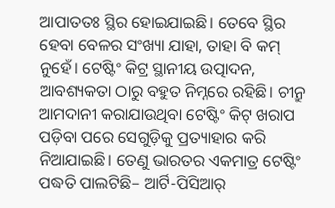ଆପାତତଃ ସ୍ଥିର ହୋଇଯାଇଛି। ତେବେ ସ୍ଥିର ହେବା ବେଳର ସଂଖ୍ୟା ଯାହା, ତାହା ବି କମ୍ ନୁହେଁ। ଟେଷ୍ଟିଂ କିଟ୍ର ସ୍ଥାନୀୟ ଉତ୍ପାଦନ, ଆବଶ୍ୟକତା ଠାରୁ ବହୁତ ନିମ୍ନରେ ରହିଛି। ଚୀନ୍ରୁ ଆମଦାନୀ କରାଯାଉଥିବା ଟେଷ୍ଟିଂ କିଟ୍ ଖରାପ ପଡ଼ିବା ପରେ ସେଗୁଡ଼ିକୁ ପ୍ରତ୍ୟାହାର କରି ନିଆଯାଇଛି। ତେଣୁ ଭାରତର ଏକମାତ୍ର ଟେଷ୍ଟିଂ ପଦ୍ଧତି ପାଲଟିଛି– ଆର୍ଟି-ପିସିଆର୍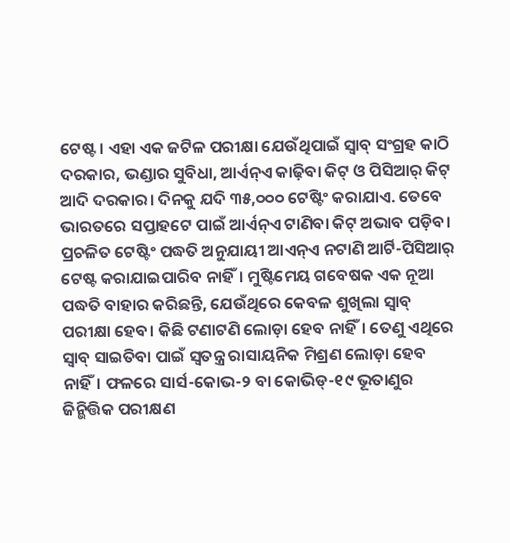ଟେଷ୍ଟ। ଏହା ଏକ ଜଟିଳ ପରୀକ୍ଷା ଯେଉଁଥିପାଇଁ ସ୍ୱାବ୍ ସଂଗ୍ରହ କାଠି ଦରକାର, ଭଣ୍ଡାର ସୁବିଧା, ଆର୍ଏନ୍ଏ କାଢ଼ିବା କିଟ୍ ଓ ପିସିଆର୍ କିଟ୍ ଆଦି ଦରକାର। ଦିନକୁ ଯଦି ୩୫,୦୦୦ ଟେଷ୍ଟିଂ କରାଯାଏ. ତେବେ ଭାରତରେ ସପ୍ତାହଟେ ପାଇଁ ଆର୍ଏନ୍ଏ ଟାଣିବା କିଟ୍ ଅଭାବ ପଡ଼ିବ। ପ୍ରଚଳିତ ଟେଷ୍ଟିଂ ପଦ୍ଧତି ଅନୁଯାୟୀ ଆଏନ୍ଏ ନଟାଣି ଆର୍ଟି-ପିସିଆର୍ ଟେଷ୍ଟ କରାଯାଇପାରିବ ନାହିଁ। ମୁଷ୍ଟିମେୟ ଗବେଷକ ଏକ ନୂଆ ପଦ୍ଧତି ବାହାର କରିଛନ୍ତି, ଯେଉଁଥିରେ କେବଳ ଶୁଖିଲା ସ୍ୱାବ୍ ପରୀକ୍ଷା ହେବ। କିଛି ଟଣାଟଣି ଲୋଡ଼ା ହେବ ନାହିଁ। ତେଣୁ ଏଥିରେ ସ୍ୱାବ୍ ସାଇତିବା ପାଇଁ ସ୍ୱତନ୍ତ୍ର ରାସାୟନିକ ମିଶ୍ରଣ ଲୋଡ଼ା ହେବ ନାହିଁ। ଫଳରେ ସାର୍ସ-କୋଭ-୨ ବା କୋଭିଡ୍-୧୯ ଭୂତାଣୁର ଜିନ୍ଭିତ୍ତିକ ପରୀକ୍ଷଣ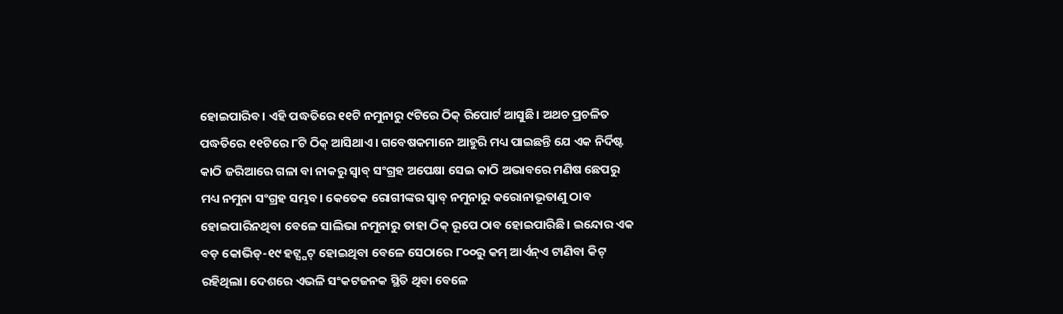ହୋଇପାରିବ। ଏହି ପଦ୍ଧତିରେ ୧୧ଟି ନମୁନାରୁ ୯ଟିରେ ଠିକ୍ ରିପୋର୍ଟ ଆସୁଛି। ଅଥଚ ପ୍ରଚଳିତ ପଦ୍ଧତିରେ ୧୧ଟିରେ ୮ଟି ଠିକ୍ ଆସିଥାଏ। ଗବେଷକମାନେ ଆହୁରି ମଧ୍ୟ ପାଇଛନ୍ତି ଯେ ଏକ ନିର୍ଦିଷ୍ଟ କାଠି ଜରିଆରେ ଗଳା ବା ନାକରୁ ସ୍ୱାବ୍ ସଂଗ୍ରହ ଅପେକ୍ଷା ସେଇ କାଠି ଅଭାବରେ ମଣିଷ ଛେପରୁ ମଧ୍ୟ ନମୁନା ସଂଗ୍ରହ ସମ୍ଭବ। କେତେକ ରୋଗୀଙ୍କର ସ୍ୱାବ୍ ନମୁନାରୁ କରୋନାଭୂତାଣୁ ଠାବ ହୋଇପାରିନଥିବା ବେଳେ ସାଲିଭା ନମୁନାରୁ ତାହା ଠିକ୍ ରୂପେ ଠାବ ହୋଇପାରିଛି। ଇନ୍ଦୋର ଏକ ବଡ଼ କୋଭିଡ୍-୧୯ ହଟ୍ସ୍ପଟ୍ ହୋଇଥିବା ବେଳେ ସେଠାରେ ୮୦୦ରୁ କମ୍ ଆର୍ଏନ୍ଏ ଟାଣିବା କିଟ୍ ରହିଥିଲା। ଦେଶରେ ଏଭଳି ସଂକଟଜନକ ସ୍ଥିତି ଥିବା ବେଳେ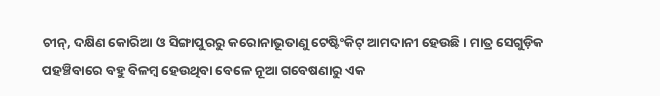ଚୀନ୍, ଦକ୍ଷିଣ କୋରିଆ ଓ ସିଙ୍ଗାପୁରରୁ କରୋନାଭୂତାଣୁ ଟେଷ୍ଟିଂକିଟ୍ ଆମଦାନୀ ହେଉଛି। ମାତ୍ର ସେଗୁଡ଼ିକ ପହଞ୍ଚିବାରେ ବହୁ ବିଳମ୍ବ ହେଉଥିବା ବେଳେ ନୂଆ ଗବେଷଣାରୁ ଏକ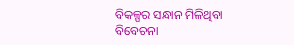ବିକଳ୍ପର ସନ୍ଧାନ ମିଳିଥିବା ବିବେଚନା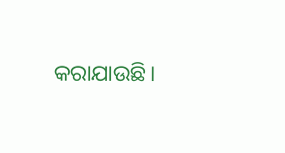କରାଯାଉଛି।